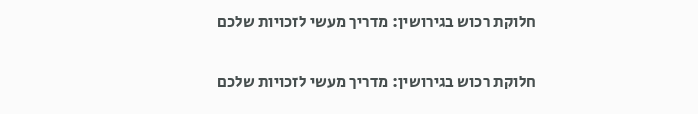חלוקת רכוש בגירושין: מדריך מעשי לזכויות שלכם

חלוקת רכוש בגירושין: מדריך מעשי לזכויות שלכם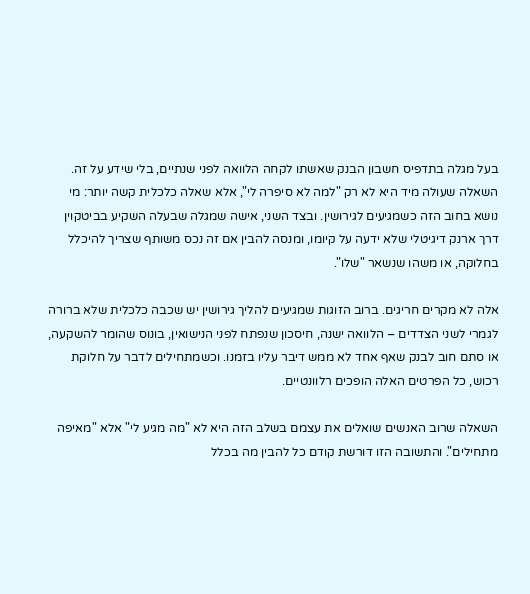בעל מגלה בתדפיס חשבון הבנק שאשתו לקחה הלוואה לפני שנתיים, בלי שידע על זה. השאלה שעולה מיד היא לא רק "למה לא סיפרה לי", אלא שאלה כלכלית קשה יותר: מי נושא בחוב הזה כשמגיעים לגירושין. ובצד השני, אישה שמגלה שבעלה השקיע בביטקוין דרך ארנק דיגיטלי שלא ידעה על קיומו, ומנסה להבין אם זה נכס משותף שצריך להיכלל בחלוקה, או משהו שנשאר "שלו".

אלה לא מקרים חריגים. ברוב הזוגות שמגיעים להליך גירושין יש שכבה כלכלית שלא ברורה לגמרי לשני הצדדים – הלוואה ישנה, חיסכון שנפתח לפני הנישואין, בונוס שהומר להשקעה, או סתם חוב לבנק שאף אחד לא ממש דיבר עליו בזמנו. וכשמתחילים לדבר על חלוקת רכוש, כל הפרטים האלה הופכים רלוונטיים.

השאלה שרוב האנשים שואלים את עצמם בשלב הזה היא לא "מה מגיע לי" אלא "מאיפה מתחילים". והתשובה הזו דורשת קודם כל להבין מה בכלל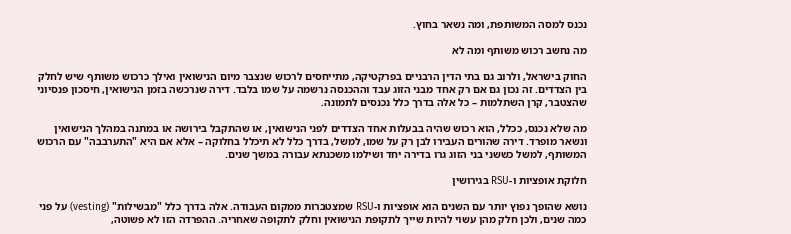נכנס למסה המשותפת, ומה נשאר בחוץ.

מה נחשב רכוש משותף ומה לא

החוק בישראל, ולרוב גם בתי הדין הרבניים בפרקטיקה, מתייחסים לרכוש שנצבר מיום הנישואין ואילך כרכוש משותף שיש לחלק בין הצדדים. זה נכון גם אם רק אחד מבני הזוג עבד וההכנסה נרשמה על שמו בלבד. דירה שנרכשה בזמן הנישואין, חיסכון פנסיוני שהצטבר, קרן השתלמות – כל אלה בדרך כלל נכנסים לתמונה.

מה שלא נכנס, ככלל, הוא רכוש שהיה בבעלות אחד הצדדים לפני הנישואין, או שהתקבל בירושה או במתנה במהלך הנישואין ונשאר מופרד. דירה שהורים העבירו לבן רק על שמו, למשל, בדרך כלל לא תיכלל בחלוקה – אלא אם היא "התערבבה" עם הרכוש המשותף, למשל כששני בני הזוג גרו בדירה יחד ושילמו משכנתא עבורה במשך שנים.

חלוקת אופציות ו-RSU בגירושין

נושא שהופך נפוץ יותר עם השנים הוא אופציות ו-RSU שמצטברות ממקום העבודה. אלה בדרך כלל "מבשילות" (vesting) על פני כמה שנים, ולכן חלק מהן עשוי להיות שייך לתקופת הנישואין וחלק לתקופה שאחריה. ההפרדה הזו לא פשוטה,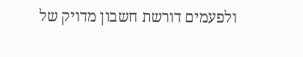ולפעמים דורשת חשבון מדויק של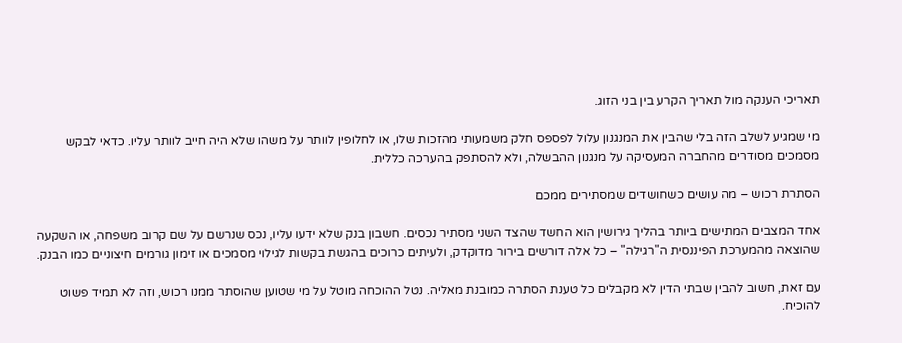תאריכי הענקה מול תאריך הקרע בין בני הזוג.

מי שמגיע לשלב הזה בלי שהבין את המנגנון עלול לפספס חלק משמעותי מהזכות שלו, או לחלופין לוותר על משהו שלא היה חייב לוותר עליו. כדאי לבקש מסמכים מסודרים מהחברה המעסיקה על מנגנון ההבשלה, ולא להסתפק בהערכה כללית.

הסתרת רכוש – מה עושים כשחושדים שמסתירים ממכם

אחד המצבים המתישים ביותר בהליך גירושין הוא החשד שהצד השני מסתיר נכסים. חשבון בנק שלא ידעו עליו, נכס שנרשם על שם קרוב משפחה, או השקעה שהוצאה מהמערכת הפיננסית ה"רגילה" – כל אלה דורשים בירור מדוקדק, ולעיתים כרוכים בהגשת בקשות לגילוי מסמכים או זימון גורמים חיצוניים כמו הבנק.

עם זאת, חשוב להבין שבתי הדין לא מקבלים כל טענת הסתרה כמובנת מאליה. נטל ההוכחה מוטל על מי שטוען שהוסתר ממנו רכוש, וזה לא תמיד פשוט להוכיח.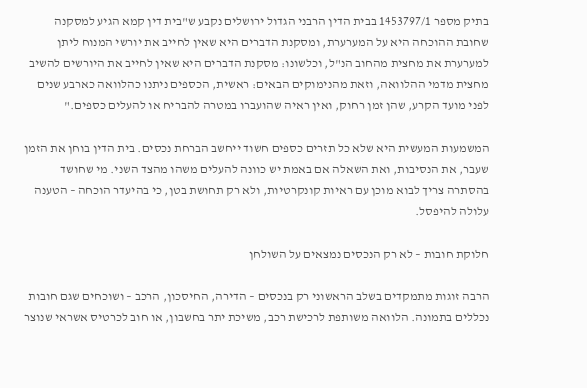בתיק מספר 1453797/1 בבית הדין הרבני הגדול ירושלים נקבע ש"בית דין קמא הגיע למסקנה שחובת ההוכחה היא על המערערת, ומסקנת הדברים היא שאין לחייב את יורשי המנוח ליתן למערערת את מחצית מהחוב הנ"ל, וכלשונו: מסקנת הדברים היא שאין לחייב את היורשים להשיב מחצית מדמי ההלוואה, וזאת מהנימוקים הבאים: ראשית, הכספים ניתנו כהלוואה כארבע שנים לפני מועד הקרע, שהן זמן רחוק, ואין ראיה שהועברו במטרה להבריח או להעלים כספים."

המשמעות המעשית היא שלא כל תזרים כספים חשוד ייחשב הברחת נכסים. בית הדין בוחן את הזמן שעבר, את הנסיבות, ואת השאלה אם באמת יש כוונה להעלים משהו מהצד השני. מי שחושד בהסתרה צריך לבוא מוכן עם ראיות קונקרטיות, ולא רק תחושת בטן, כי בהיעדר הוכחה – הטענה עלולה להיפסל.

חלוקת חובות – לא רק הנכסים נמצאים על השולחן

הרבה זוגות מתמקדים בשלב הראשוני רק בנכסים – הדירה, החיסכון, הרכב – ושוכחים שגם חובות נכללים בתמונה. הלוואה משותפת לרכישת רכב, משיכת יתר בחשבון, או חוב לכרטיס אשראי שנוצר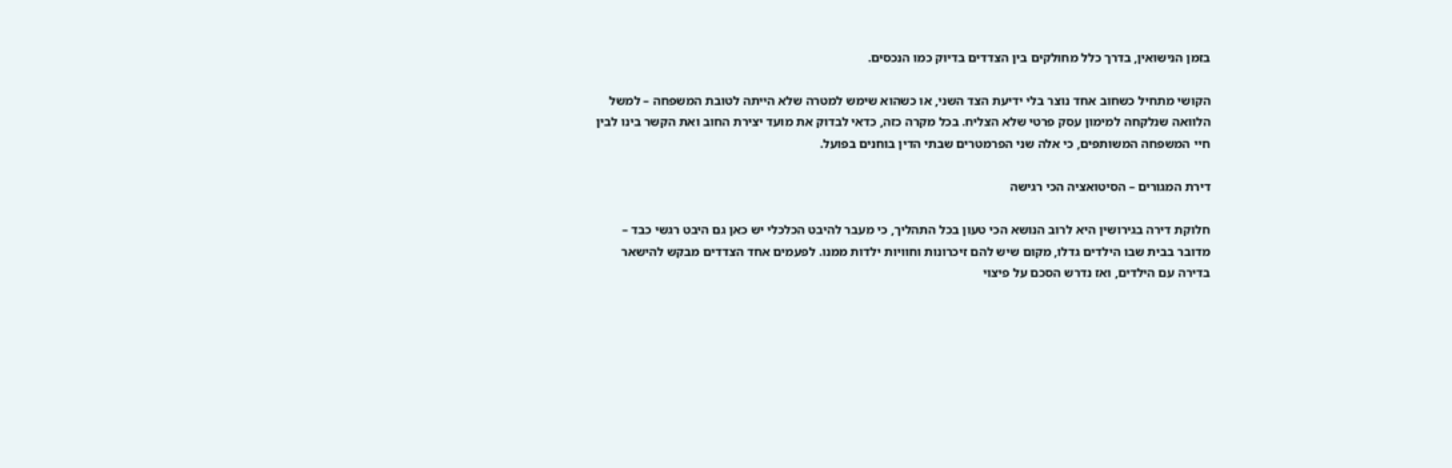בזמן הנישואין, בדרך כלל מחולקים בין הצדדים בדיוק כמו הנכסים.

הקושי מתחיל כשחוב אחד נוצר בלי ידיעת הצד השני, או כשהוא שימש למטרה שלא הייתה לטובת המשפחה – למשל הלוואה שנלקחה למימון עסק פרטי שלא הצליח. בכל מקרה כזה, כדאי לבדוק את מועד יצירת החוב ואת הקשר בינו לבין חיי המשפחה המשותפים, כי אלה שני הפרמטרים שבתי הדין בוחנים בפועל.

דירת המגורים – הסיטואציה הכי רגישה

חלוקת דירה בגירושין היא לרוב הנושא הכי טעון בכל התהליך, כי מעבר להיבט הכלכלי יש כאן גם היבט רגשי כבד – מדובר בבית שבו הילדים גדלו, מקום שיש להם זיכרונות וחוויות ילדות ממנו. לפעמים אחד הצדדים מבקש להישאר בדירה עם הילדים, ואז נדרש הסכם על פיצוי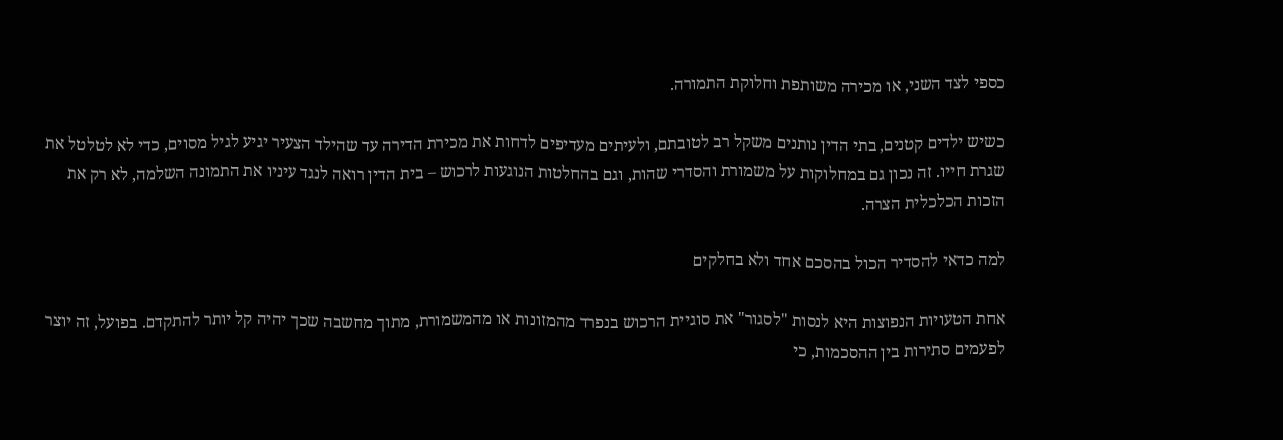כספי לצד השני, או מכירה משותפת וחלוקת התמורה.

כשיש ילדים קטנים, בתי הדין נותנים משקל רב לטובתם, ולעיתים מעדיפים לדחות את מכירת הדירה עד שהילד הצעיר יגיע לגיל מסוים, כדי לא לטלטל את שגרת חייו. זה נכון גם במחלוקות על משמורת והסדרי שהות, וגם בהחלטות הנוגעות לרכוש – בית הדין רואה לנגד עיניו את התמונה השלמה, לא רק את הזכות הכלכלית הצרה.

למה כדאי להסדיר הכול בהסכם אחד ולא בחלקים

אחת הטעויות הנפוצות היא לנסות "לסגור" את סוגיית הרכוש בנפרד מהמזונות או מהמשמורת, מתוך מחשבה שכך יהיה קל יותר להתקדם. בפועל, זה יוצר לפעמים סתירות בין ההסכמות, כי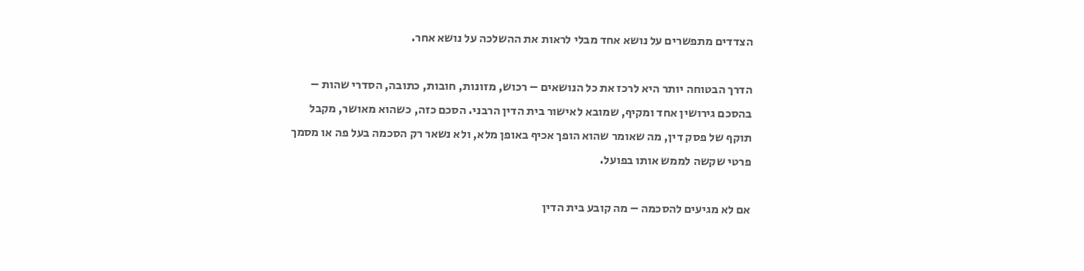הצדדים מתפשרים על נושא אחד מבלי לראות את ההשלכה על נושא אחר.

הדרך הבטוחה יותר היא לרכז את כל הנושאים – רכוש, מזונות, חובות, כתובה, הסדרי שהות – בהסכם גירושין אחד ומקיף, שמובא לאישור בית הדין הרבני. הסכם כזה, כשהוא מאושר, מקבל תוקף של פסק דין, מה שאומר שהוא הופך אכיף באופן מלא, ולא נשאר רק הסכמה בעל פה או מסמך פרטי שקשה לממש אותו בפועל.

אם לא מגיעים להסכמה – מה קובע בית הדין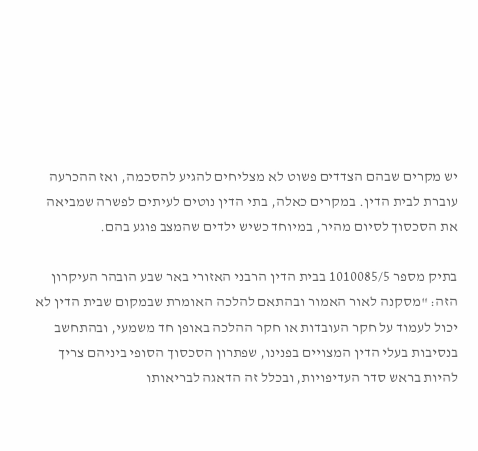יש מקרים שבהם הצדדים פשוט לא מצליחים להגיע להסכמה, ואז ההכרעה עוברת לבית הדין. במקרים כאלה, בתי הדין נוטים לעיתים לפשרה שמביאה את הסכסוך לסיום מהיר, במיוחד כשיש ילדים שהמצב פוגע בהם.

בתיק מספר 1010085/5 בבית הדין הרבני האזורי באר שבע הובהר העיקרון הזה: "מסקנה לאור האמור ובהתאם להלכה האומרת שבמקום שבית הדין לא יכול לעמוד על חקר העובדות או חקר ההלכה באופן חד משמעי, ובהתחשב בנסיבות בעלי הדין המצויים בפנינו, שפתרון הסכסוך הסופי ביניהם צריך להיות בראש סדר העדיפויות, ובכלל זה הדאגה לבריאותו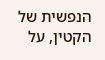הנפשית של הקטין, על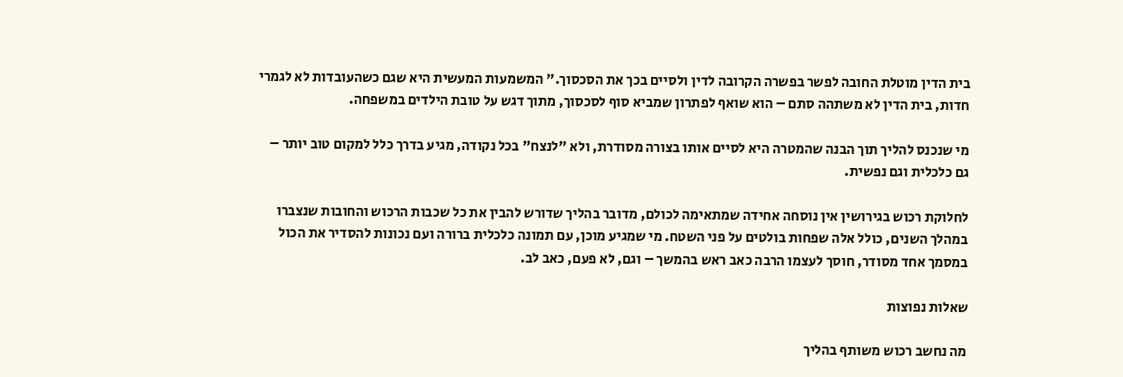בית הדין מוטלת החובה לפשר בפשרה הקרובה לדין ולסיים בכך את הסכסוך." המשמעות המעשית היא שגם כשהעובדות לא לגמרי חדות, בית הדין לא משתהה סתם – הוא שואף לפתרון שמביא סוף לסכסוך, מתוך דגש על טובת הילדים במשפחה.

מי שנכנס להליך תוך הבנה שהמטרה היא לסיים אותו בצורה מסודרת, ולא "לנצח" בכל נקודה, מגיע בדרך כלל למקום טוב יותר – גם כלכלית וגם נפשית.

לחלוקת רכוש בגירושין אין נוסחה אחידה שמתאימה לכולם, מדובר בהליך שדורש להבין את כל שכבות הרכוש והחובות שנצברו במהלך השנים, כולל אלה שפחות בולטים על פני השטח. מי שמגיע מוכן, עם תמונה כלכלית ברורה ועם נכונות להסדיר את הכול במסמך אחד מסודר, חוסך לעצמו הרבה כאב ראש בהמשך – וגם, לא פעם, כאב לב.

שאלות נפוצות

מה נחשב רכוש משותף בהליך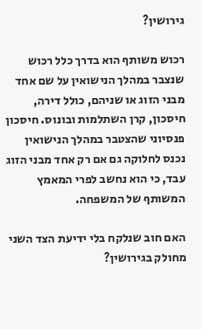גירושין?

רכוש משותף הוא בדרך כלל רכוש שנצבר במהלך הנישואין על שם אחד מבני הזוג או שניהם, כולל דירה, חיסכון, קרן השתלמות ובונוס. חיסכון פנסיוני שהצטבר במהלך הנישואין נכנס לחלוקה גם אם רק אחד מבני הזוג עבד, כי הוא נחשב לפרי המאמץ המשותף של המשפחה.

האם חוב שנלקח בלי ידיעת הצד השני מחולק בגירושין?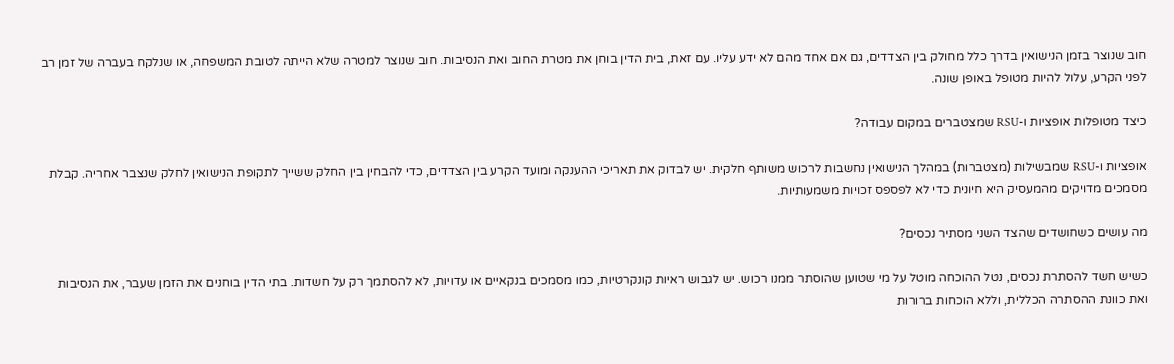חוב שנוצר בזמן הנישואין בדרך כלל מחולק בין הצדדים, גם אם אחד מהם לא ידע עליו. עם זאת, בית הדין בוחן את מטרת החוב ואת הנסיבות. חוב שנוצר למטרה שלא הייתה לטובת המשפחה, או שנלקח בעברה של זמן רב לפני הקרע, עלול להיות מטופל באופן שונה.

כיצד מטופלות אופציות ו-RSU שמצטברים במקום עבודה?

אופציות ו-RSU שמבשילות (מצטברות) במהלך הנישואין נחשבות לרכוש משותף חלקית. יש לבדוק את תאריכי ההענקה ומועד הקרע בין הצדדים, כדי להבחין בין החלק ששייך לתקופת הנישואין לחלק שנצבר אחריה. קבלת מסמכים מדויקים מהמעסיק היא חיונית כדי לא לפספס זכויות משמעותיות.

מה עושים כשחושדים שהצד השני מסתיר נכסים?

כשיש חשד להסתרת נכסים, נטל ההוכחה מוטל על מי שטוען שהוסתר ממנו רכוש. יש לגבוש ראיות קונקרטיות, כמו מסמכים בנקאיים או עדויות, לא להסתמך רק על חשדות. בתי הדין בוחנים את הזמן שעבר, את הנסיבות ואת כוונת ההסתרה הכללית, וללא הוכחות ברורות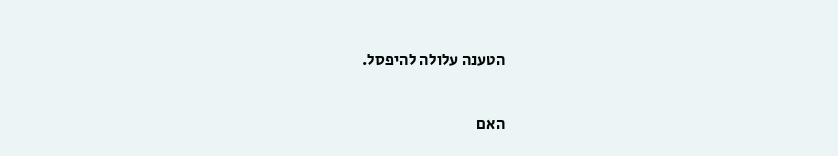הטענה עלולה להיפסל.

האם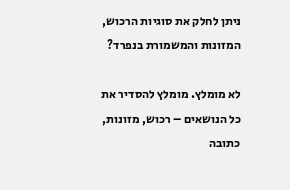ניתן לחלק את סוגיות הרכוש, המזונות והמשמורת בנפרד?

לא מומלץ. מומלץ להסדיר את כל הנושאים – רכוש, מזונות, כתובה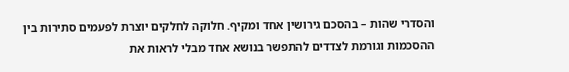והסדרי שהות – בהסכם גירושין אחד ומקיף. חלוקה לחלקים יוצרת לפעמים סתירות בין ההסכמות וגורמת לצדדים להתפשר בנושא אחד מבלי לראות את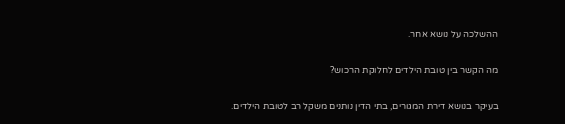ההשלכה על נושא אחר.

מה הקשר בין טובת הילדים לחלוקת הרכוש?

בעיקר בנושא דירת המגורים, בתי הדין נותנים משקל רב לטובת הילדים.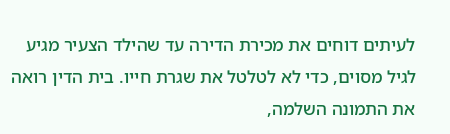לעיתים דוחים את מכירת הדירה עד שהילד הצעיר מגיע לגיל מסוים, כדי לא לטלטל את שגרת חייו. בית הדין רואה את התמונה השלמה,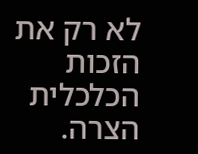לא רק את הזכות הכלכלית הצרה.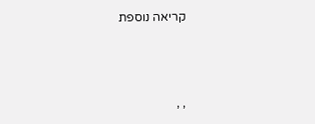קריאה נוספת



, ,